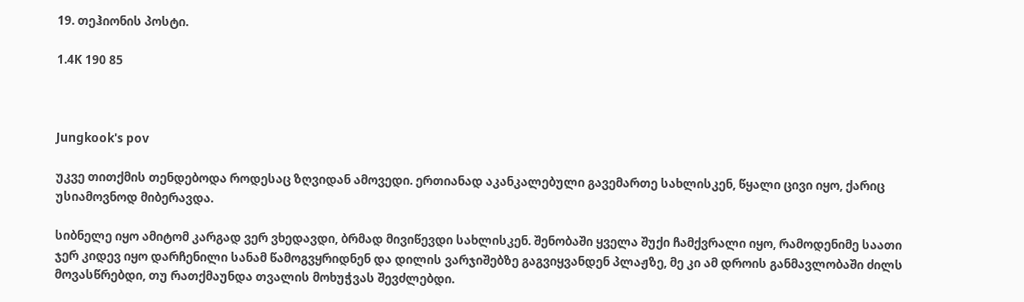19. თეჰიონის პოსტი.

1.4K 190 85



Jungkook's pov

უკვე თითქმის თენდებოდა როდესაც ზღვიდან ამოვედი. ერთიანად აკანკალებული გავემართე სახლისკენ, წყალი ცივი იყო, ქარიც უსიამოვნოდ მიბერავდა.

სიბნელე იყო ამიტომ კარგად ვერ ვხედავდი, ბრმად მივიწევდი სახლისკენ. შენობაში ყველა შუქი ჩამქვრალი იყო, რამოდენიმე საათი ჯერ კიდევ იყო დარჩენილი სანამ წამოგვყრიდნენ და დილის ვარჯიშებზე გაგვიყვანდენ პლაჟზე, მე კი ამ დროის განმავლობაში ძილს მოვასწრებდი, თუ რათქმაუნდა თვალის მოხუჭვას შევძლებდი.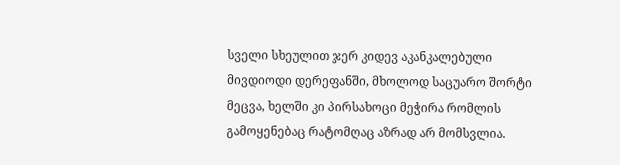სველი სხეულით ჯერ კიდევ აკანკალებული მივდიოდი დერეფანში, მხოლოდ საცუარო შორტი მეცვა, ხელში კი პირსახოცი მეჭირა რომლის გამოყენებაც რატომღაც აზრად არ მომსვლია.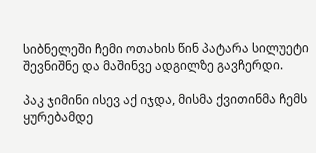სიბნელეში ჩემი ოთახის წინ პატარა სილუეტი შევნიშნე და მაშინვე ადგილზე გავჩერდი.

პაკ ჯიმინი ისევ აქ იჯდა, მისმა ქვითინმა ჩემს ყურებამდე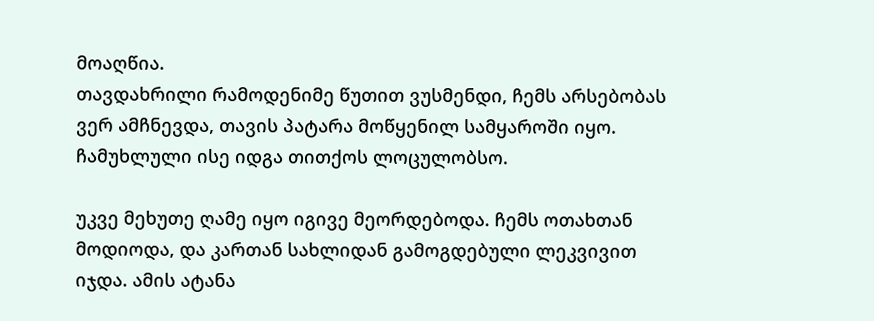მოაღწია.
თავდახრილი რამოდენიმე წუთით ვუსმენდი, ჩემს არსებობას ვერ ამჩნევდა, თავის პატარა მოწყენილ სამყაროში იყო. ჩამუხლული ისე იდგა თითქოს ლოცულობსო.

უკვე მეხუთე ღამე იყო იგივე მეორდებოდა. ჩემს ოთახთან მოდიოდა, და კართან სახლიდან გამოგდებული ლეკვივით იჯდა. ამის ატანა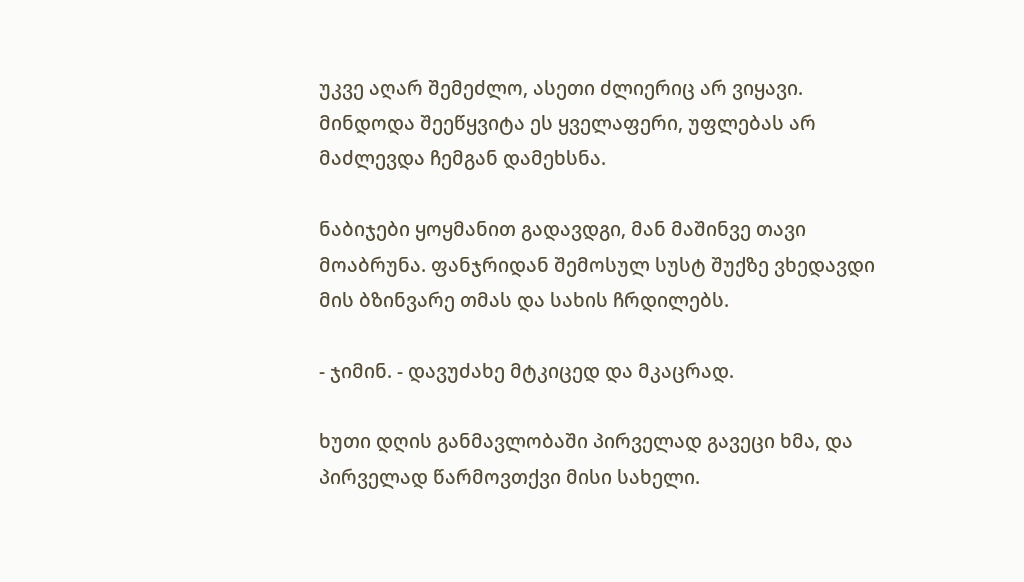უკვე აღარ შემეძლო, ასეთი ძლიერიც არ ვიყავი. მინდოდა შეეწყვიტა ეს ყველაფერი, უფლებას არ მაძლევდა ჩემგან დამეხსნა.

ნაბიჯები ყოყმანით გადავდგი, მან მაშინვე თავი მოაბრუნა. ფანჯრიდან შემოსულ სუსტ შუქზე ვხედავდი მის ბზინვარე თმას და სახის ჩრდილებს.

- ჯიმინ. - დავუძახე მტკიცედ და მკაცრად.

ხუთი დღის განმავლობაში პირველად გავეცი ხმა, და პირველად წარმოვთქვი მისი სახელი.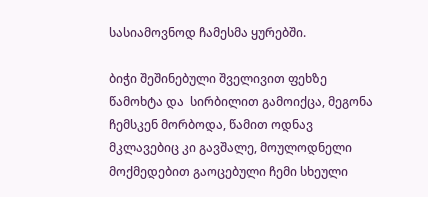სასიამოვნოდ ჩამესმა ყურებში.

ბიჭი შეშინებული შველივით ფეხზე წამოხტა და  სირბილით გამოიქცა, მეგონა ჩემსკენ მორბოდა, წამით ოდნავ მკლავებიც კი გავშალე, მოულოდნელი მოქმედებით გაოცებული ჩემი სხეული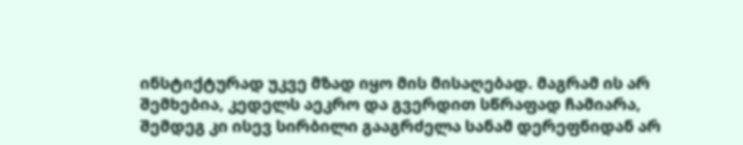ინსტიქტურად უკვე მზად იყო მის მისაღებად. მაგრამ ის არ შემხებია, კედელს აეკრო და გვერდით სწრაფად ჩამიარა, შემდეგ კი ისევ სირბილი გააგრძელა სანამ დერეფნიდან არ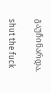გაუჩინარდა.

shut the fuck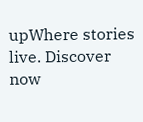upWhere stories live. Discover now